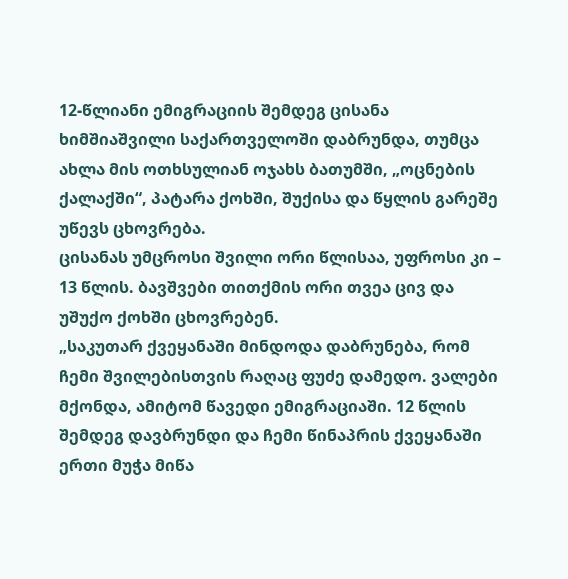12-წლიანი ემიგრაციის შემდეგ ცისანა ხიმშიაშვილი საქართველოში დაბრუნდა, თუმცა ახლა მის ოთხსულიან ოჯახს ბათუმში, „ოცნების ქალაქში“, პატარა ქოხში, შუქისა და წყლის გარეშე უწევს ცხოვრება.
ცისანას უმცროსი შვილი ორი წლისაა, უფროსი კი – 13 წლის. ბავშვები თითქმის ორი თვეა ცივ და უშუქო ქოხში ცხოვრებენ.
„საკუთარ ქვეყანაში მინდოდა დაბრუნება, რომ ჩემი შვილებისთვის რაღაც ფუძე დამედო. ვალები მქონდა, ამიტომ წავედი ემიგრაციაში. 12 წლის შემდეგ დავბრუნდი და ჩემი წინაპრის ქვეყანაში ერთი მუჭა მიწა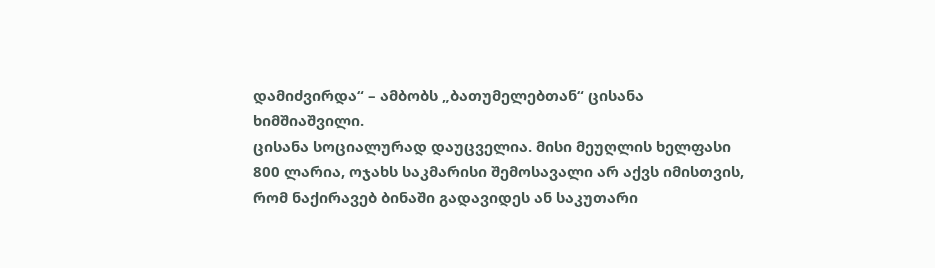დამიძვირდა“ – ამბობს „ბათუმელებთან“ ცისანა ხიმშიაშვილი.
ცისანა სოციალურად დაუცველია. მისი მეუღლის ხელფასი 800 ლარია, ოჯახს საკმარისი შემოსავალი არ აქვს იმისთვის, რომ ნაქირავებ ბინაში გადავიდეს ან საკუთარი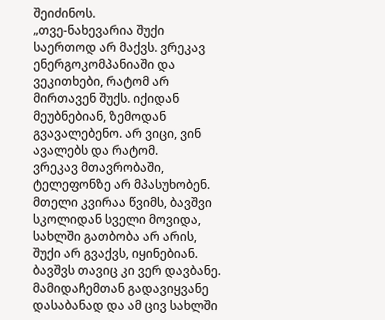შეიძინოს.
„თვე-ნახევარია შუქი საერთოდ არ მაქვს. ვრეკავ ენერგოკომპანიაში და ვეკითხები, რატომ არ მირთავენ შუქს. იქიდან მეუბნებიან, ზემოდან გვავალებენო. არ ვიცი, ვინ ავალებს და რატომ.
ვრეკავ მთავრობაში, ტელეფონზე არ მპასუხობენ.
მთელი კვირაა წვიმს, ბავშვი სკოლიდან სველი მოვიდა, სახლში გათბობა არ არის, შუქი არ გვაქვს, იყინებიან.
ბავშვს თავიც კი ვერ დავბანე. მამიდაჩემთან გადავიყვანე დასაბანად და ამ ცივ სახლში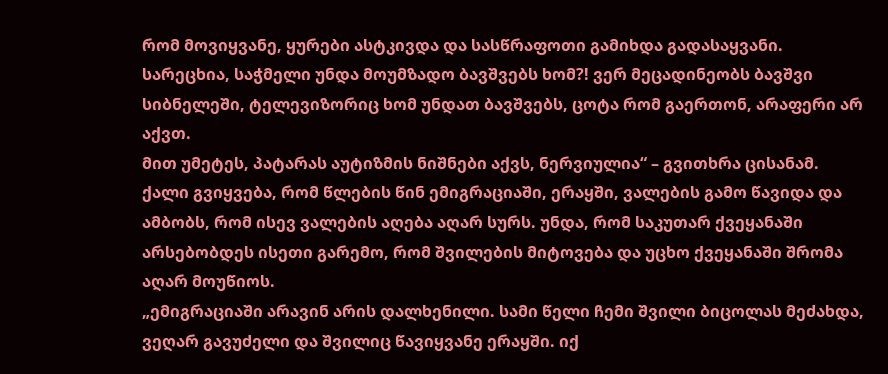რომ მოვიყვანე, ყურები ასტკივდა და სასწრაფოთი გამიხდა გადასაყვანი.
სარეცხია, საჭმელი უნდა მოუმზადო ბავშვებს ხომ?! ვერ მეცადინეობს ბავშვი სიბნელეში, ტელევიზორიც ხომ უნდათ ბავშვებს, ცოტა რომ გაერთონ, არაფერი არ აქვთ.
მით უმეტეს, პატარას აუტიზმის ნიშნები აქვს, ნერვიულია“ – გვითხრა ცისანამ.
ქალი გვიყვება, რომ წლების წინ ემიგრაციაში, ერაყში, ვალების გამო წავიდა და ამბობს, რომ ისევ ვალების აღება აღარ სურს. უნდა, რომ საკუთარ ქვეყანაში არსებობდეს ისეთი გარემო, რომ შვილების მიტოვება და უცხო ქვეყანაში შრომა აღარ მოუწიოს.
„ემიგრაციაში არავინ არის დალხენილი. სამი წელი ჩემი შვილი ბიცოლას მეძახდა, ვეღარ გავუძელი და შვილიც წავიყვანე ერაყში. იქ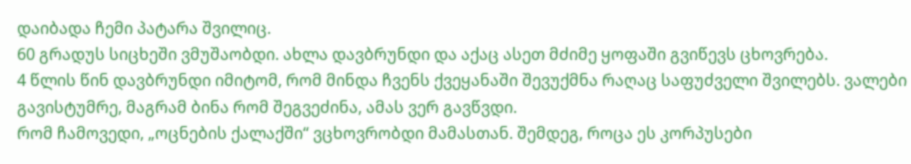დაიბადა ჩემი პატარა შვილიც.
60 გრადუს სიცხეში ვმუშაობდი. ახლა დავბრუნდი და აქაც ასეთ მძიმე ყოფაში გვიწევს ცხოვრება.
4 წლის წინ დავბრუნდი იმიტომ, რომ მინდა ჩვენს ქვეყანაში შევუქმნა რაღაც საფუძველი შვილებს. ვალები გავისტუმრე, მაგრამ ბინა რომ შეგვეძინა, ამას ვერ გავწვდი.
რომ ჩამოვედი, „ოცნების ქალაქში“ ვცხოვრობდი მამასთან. შემდეგ, როცა ეს კორპუსები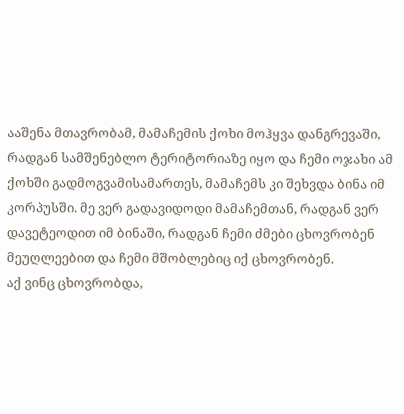ააშენა მთავრობამ, მამაჩემის ქოხი მოჰყვა დანგრევაში, რადგან სამშენებლო ტერიტორიაზე იყო და ჩემი ოჯახი ამ ქოხში გადმოგვამისამართეს, მამაჩემს კი შეხვდა ბინა იმ კორპუსში. მე ვერ გადავიდოდი მამაჩემთან, რადგან ვერ დავეტეოდით იმ ბინაში, რადგან ჩემი ძმები ცხოვრობენ მეუღლეებით და ჩემი მშობლებიც იქ ცხოვრობენ.
აქ ვინც ცხოვრობდა,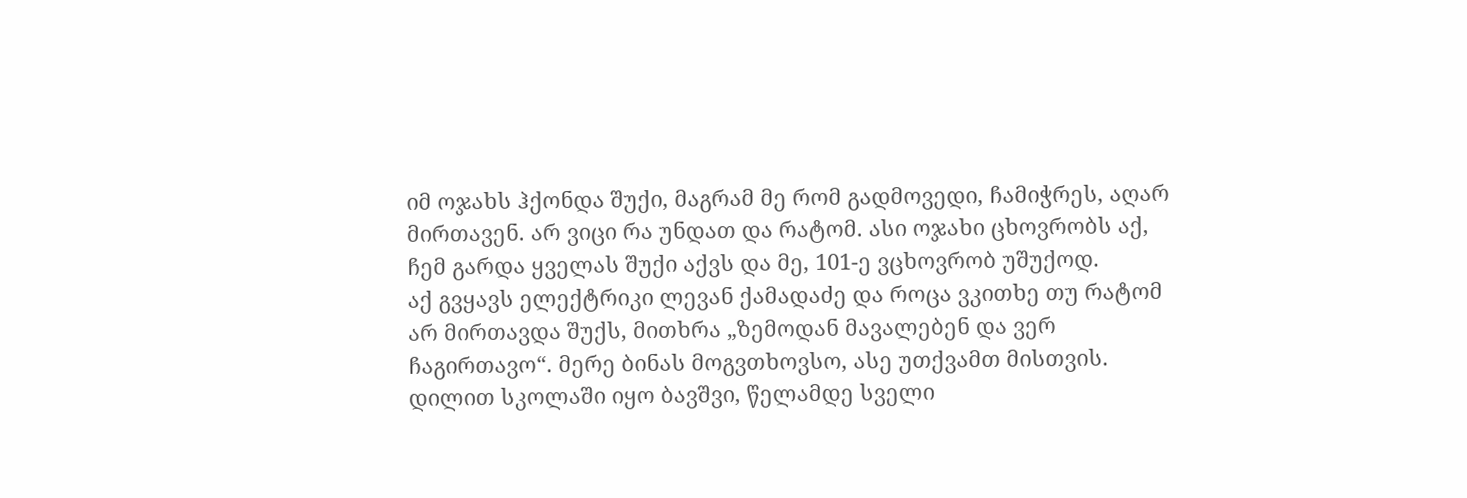იმ ოჯახს ჰქონდა შუქი, მაგრამ მე რომ გადმოვედი, ჩამიჭრეს, აღარ მირთავენ. არ ვიცი რა უნდათ და რატომ. ასი ოჯახი ცხოვრობს აქ, ჩემ გარდა ყველას შუქი აქვს და მე, 101-ე ვცხოვრობ უშუქოდ.
აქ გვყავს ელექტრიკი ლევან ქამადაძე და როცა ვკითხე თუ რატომ არ მირთავდა შუქს, მითხრა „ზემოდან მავალებენ და ვერ ჩაგირთავო“. მერე ბინას მოგვთხოვსო, ასე უთქვამთ მისთვის.
დილით სკოლაში იყო ბავშვი, წელამდე სველი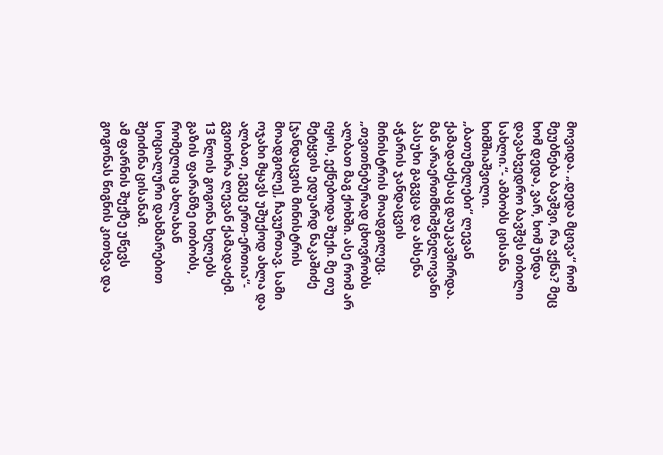მოვიდა. „დედა მცივა“ რომ მეუბნება ბავშვი, რა ვქნა? მეც ხომ დედა, ვარ, ხომ უნდა დავახვედრო ბავშვს თბილი სახლი.“- ამბობს ცისანა ხიმშიაშვილი.
„ბათუმელები“ ლევან ქამადაძესაც დაუკავშირდა. მან არაერთმნიშვნელოვანი პასუხი გაგვცა და ახსენა აჭარის ჯანდაცვის მინისტრის მოადგილეც.
„თვითნებურად ცხოვრობს ალბათ მაგ ქოხში. ასე რომ არ იყოს, ექნებოდა შუქი. მე თუ მეტყვის ედუარდ ნაკაშიძე [ჯანდაცვის მინისტრის მოადგილე], ჩავურთავ. სამი ოჯახი მყავს უშუქოდ ახლა და ალბათ, ეგეც ერთ-ერთია“- გვითხრა ლევან ქამადაძემ.
13 წლის გოგონა ხელებს გაზის ფარანზე ითბობს, რომელიც ახლახან სოციალური დახმარებით შეიძინა ცისანამ.
ამ ფარნის შუქზე უწევს გოგონას წიგნის კითხვა და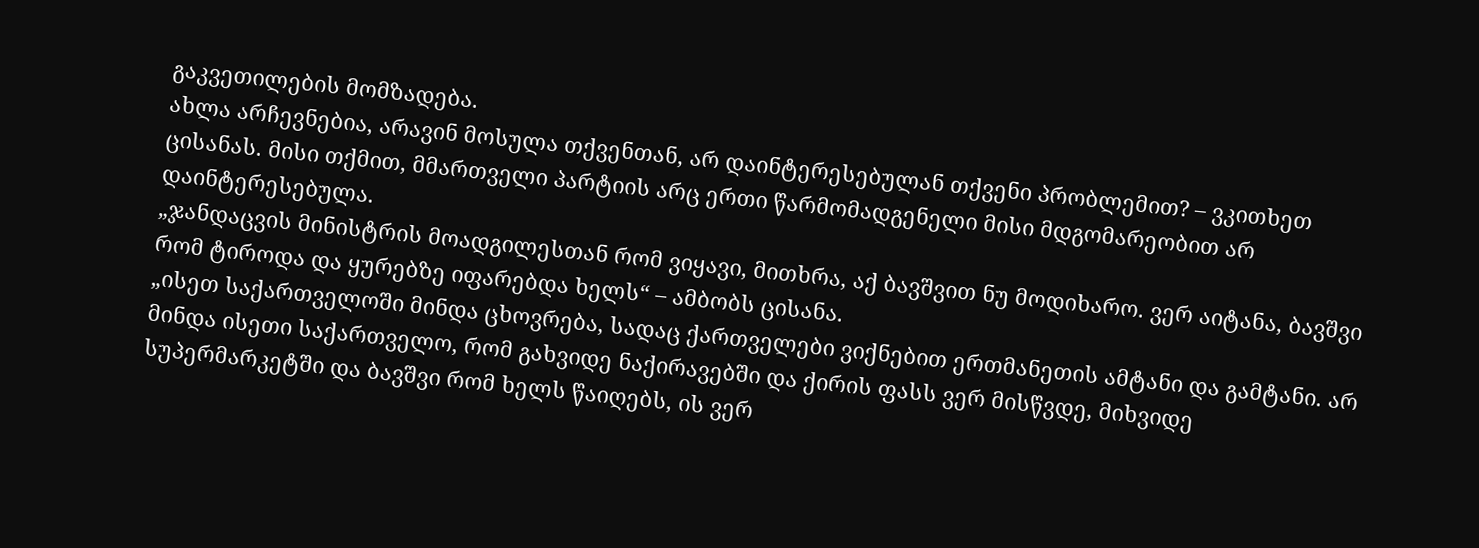გაკვეთილების მომზადება.
ახლა არჩევნებია, არავინ მოსულა თქვენთან, არ დაინტერესებულან თქვენი პრობლემით? – ვკითხეთ ცისანას. მისი თქმით, მმართველი პარტიის არც ერთი წარმომადგენელი მისი მდგომარეობით არ დაინტერესებულა.
„ჯანდაცვის მინისტრის მოადგილესთან რომ ვიყავი, მითხრა, აქ ბავშვით ნუ მოდიხარო. ვერ აიტანა, ბავშვი რომ ტიროდა და ყურებზე იფარებდა ხელს“ – ამბობს ცისანა.
„ისეთ საქართველოში მინდა ცხოვრება, სადაც ქართველები ვიქნებით ერთმანეთის ამტანი და გამტანი. არ მინდა ისეთი საქართველო, რომ გახვიდე ნაქირავებში და ქირის ფასს ვერ მისწვდე, მიხვიდე სუპერმარკეტში და ბავშვი რომ ხელს წაიღებს, ის ვერ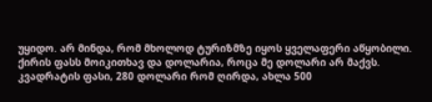უყიდო. არ მინდა, რომ მხოლოდ ტურიზმზე იყოს ყველაფერი აწყობილი.
ქირის ფასს მოიკითხავ და დოლარია, როცა მე დოლარი არ მაქვს. კვადრატის ფასი, 280 დოლარი რომ ღირდა, ახლა 500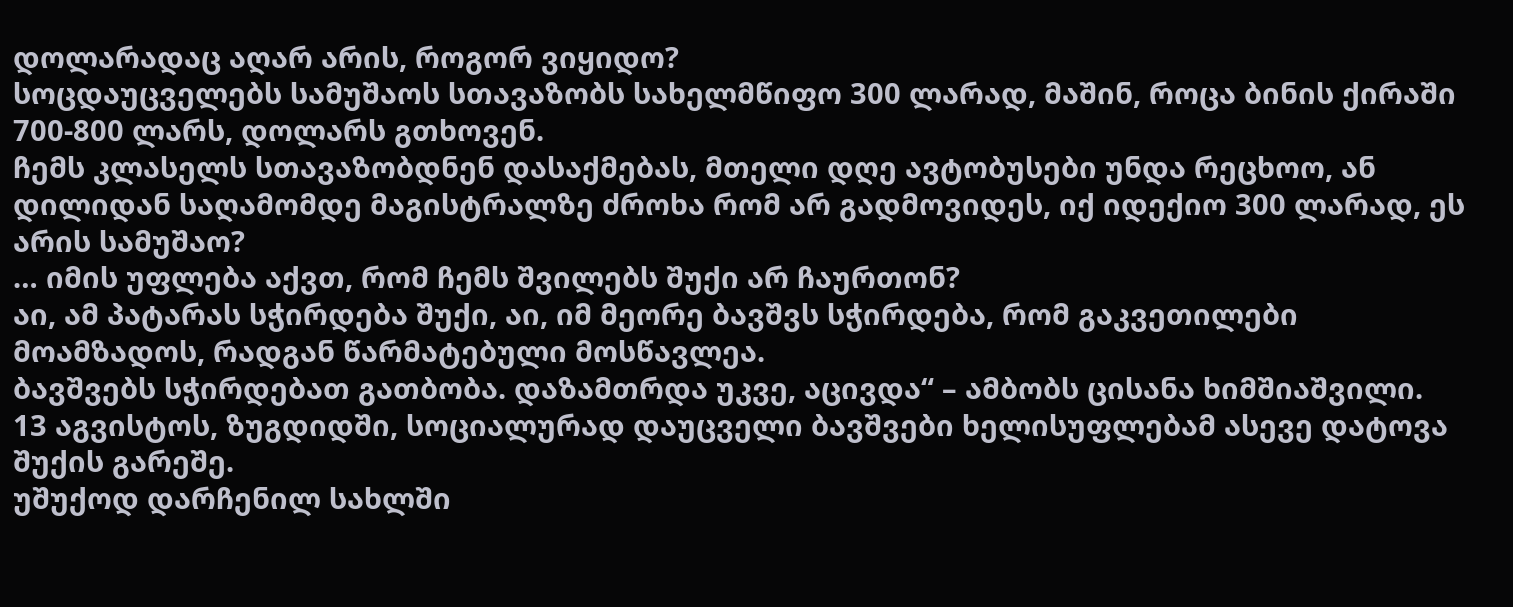დოლარადაც აღარ არის, როგორ ვიყიდო?
სოცდაუცველებს სამუშაოს სთავაზობს სახელმწიფო 300 ლარად, მაშინ, როცა ბინის ქირაში 700-800 ლარს, დოლარს გთხოვენ.
ჩემს კლასელს სთავაზობდნენ დასაქმებას, მთელი დღე ავტობუსები უნდა რეცხოო, ან დილიდან საღამომდე მაგისტრალზე ძროხა რომ არ გადმოვიდეს, იქ იდექიო 300 ლარად, ეს არის სამუშაო?
… იმის უფლება აქვთ, რომ ჩემს შვილებს შუქი არ ჩაურთონ?
აი, ამ პატარას სჭირდება შუქი, აი, იმ მეორე ბავშვს სჭირდება, რომ გაკვეთილები მოამზადოს, რადგან წარმატებული მოსწავლეა.
ბავშვებს სჭირდებათ გათბობა. დაზამთრდა უკვე, აცივდა“ – ამბობს ცისანა ხიმშიაშვილი.
13 აგვისტოს, ზუგდიდში, სოციალურად დაუცველი ბავშვები ხელისუფლებამ ასევე დატოვა შუქის გარეშე.
უშუქოდ დარჩენილ სახლში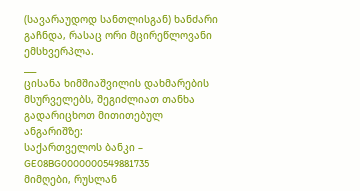(სავარაუდოდ სანთლისგან) ხანძარი გაჩნდა, რასაც ორი მცირეწლოვანი ემსხვერპლა.
___
ცისანა ხიმშიაშვილის დახმარების მსურველებს, შეგიძლიათ თანხა გადარიცხოთ მითითებულ ანგარიშზე:
საქართველოს ბანკი – GE08BG0000000549881735
მიმღები, რუსლან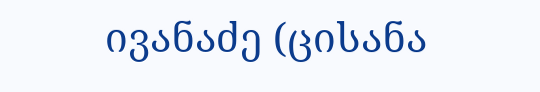ივანაძე (ცისანა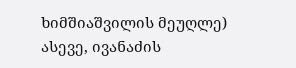ხიმშიაშვილის მეუღლე)
ასევე, ივანაძის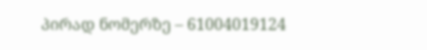პირად ნომერზე – 61004019124